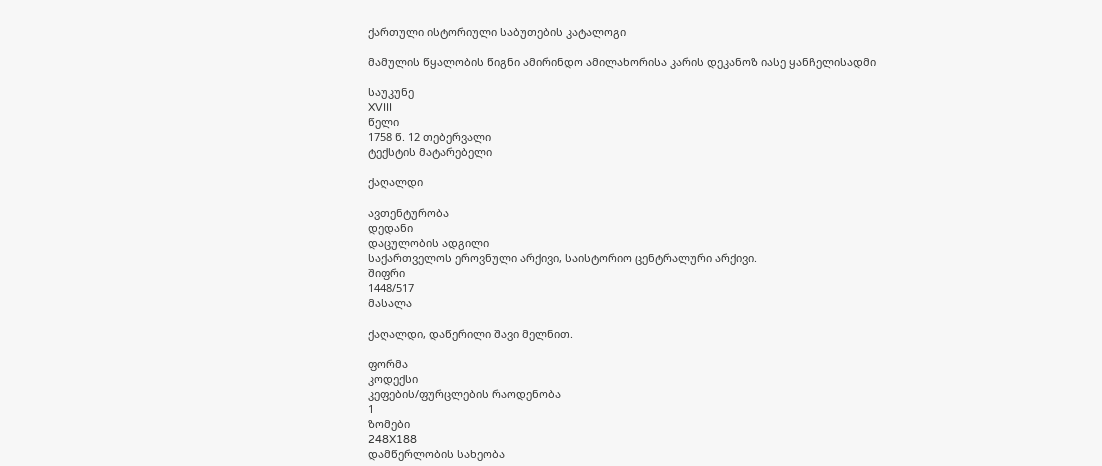ქართული ისტორიული საბუთების კატალოგი

მამულის წყალობის წიგნი ამირინდო ამილახორისა კარის დეკანოზ იასე ყანჩელისადმი

საუკუნე
XVIII
წელი
1758 წ. 12 თებერვალი
ტექსტის მატარებელი

ქაღალდი

ავთენტურობა
დედანი
დაცულობის ადგილი
საქართველოს ეროვნული არქივი, საისტორიო ცენტრალური არქივი.
შიფრი
1448/517
მასალა

ქაღალდი, დაწერილი შავი მელნით.

ფორმა
კოდექსი
კეფების/ფურცლების რაოდენობა
1
ზომები
248X188
დამწერლობის სახეობა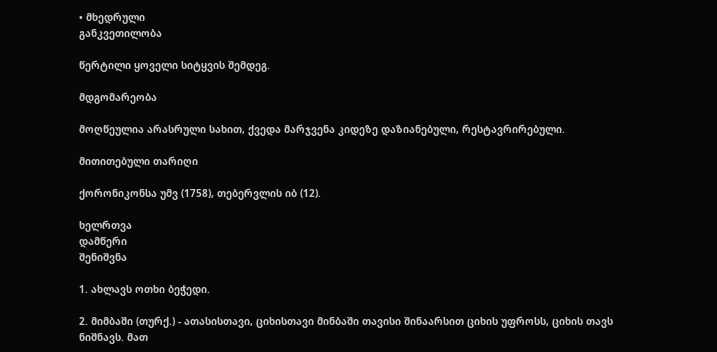• მხედრული
განკვეთილობა

წერტილი ყოველი სიტყვის შემდეგ.

მდგომარეობა

მოღწეულია არასრული სახით, ქვედა მარჯვენა კიდეზე დაზიანებული, რესტავრირებული.

მითითებული თარიღი

ქორონიკონსა უმვ (1758), თებერვლის იბ (12).

ხელრთვა
დამწერი
შენიშვნა

1. ახლავს ოთხი ბეჭედი.

2. მიმბაში (თურქ.) - ათასისთავი, ციხისთავი მინბაში თავისი შინაარსით ციხის უფროსს, ციხის თავს ნიშნავს. მათ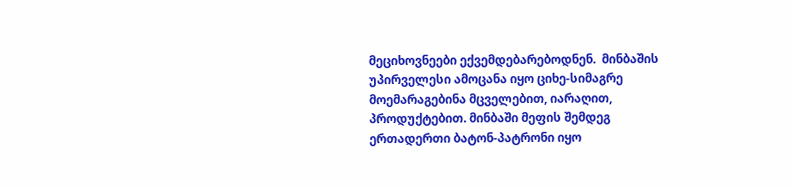მეციხოვნეები ექვემდებარებოდნენ.  მინბაშის უპირველესი ამოცანა იყო ციხე-სიმაგრე მოემარაგებინა მცველებით, იარაღით, პროდუქტებით. მინბაში მეფის შემდეგ ერთადერთი ბატონ-პატრონი იყო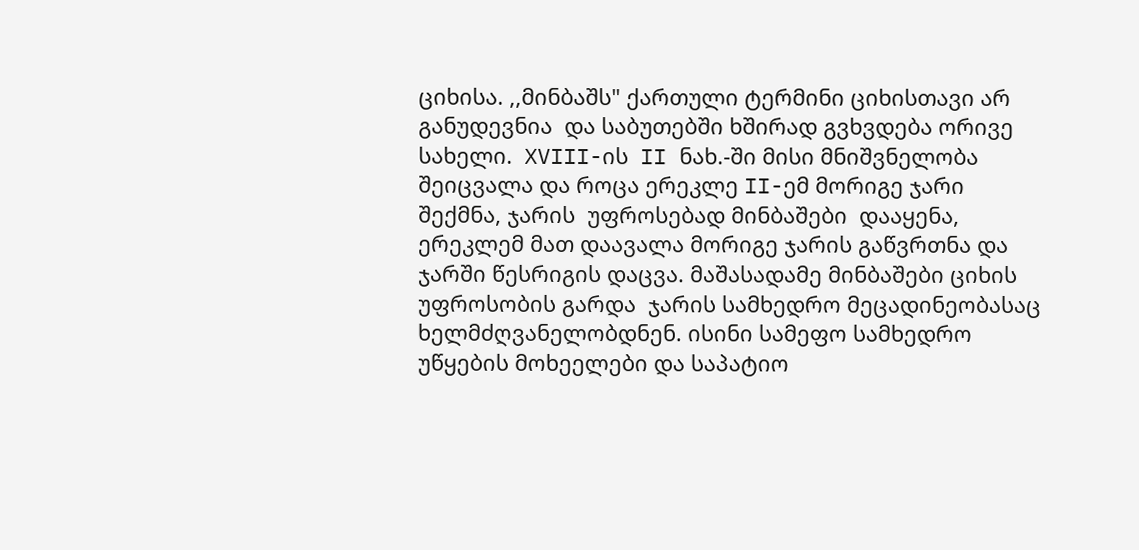ციხისა. ,,მინბაშს" ქართული ტერმინი ციხისთავი არ განუდევნია  და საბუთებში ხშირად გვხვდება ორივე სახელი.  XVIII-ის  II ნახ.-ში მისი მნიშვნელობა შეიცვალა და როცა ერეკლე II-ემ მორიგე ჯარი შექმნა, ჯარის  უფროსებად მინბაშები  დააყენა, ერეკლემ მათ დაავალა მორიგე ჯარის გაწვრთნა და ჯარში წესრიგის დაცვა. მაშასადამე მინბაშები ციხის უფროსობის გარდა  ჯარის სამხედრო მეცადინეობასაც ხელმძღვანელობდნენ. ისინი სამეფო სამხედრო უწყების მოხეელები და საპატიო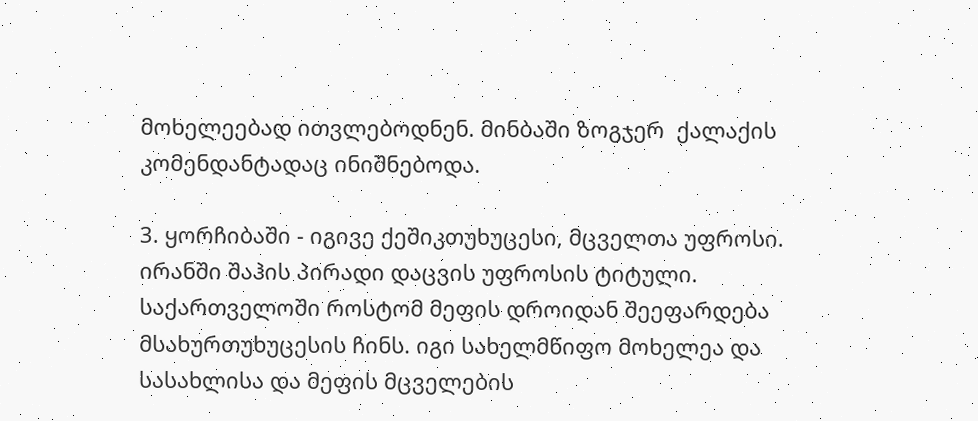მოხელეებად ითვლებოდნენ. მინბაში ზოგჯერ  ქალაქის კომენდანტადაც ინიშნებოდა.

3. ყორჩიბაში - იგივე ქეშიკთუხუცესი, მცველთა უფროსი. ირანში შაჰის პირადი დაცვის უფროსის ტიტული. საქართველოში როსტომ მეფის დროიდან შეეფარდება მსახურთუხუცესის ჩინს. იგი სახელმწიფო მოხელეა და სასახლისა და მეფის მცველების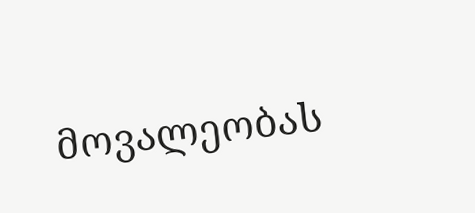მოვალეობას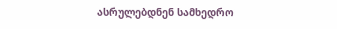ასრულებდნენ სამხედრო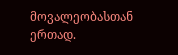მოვალეობასთან ერთად.